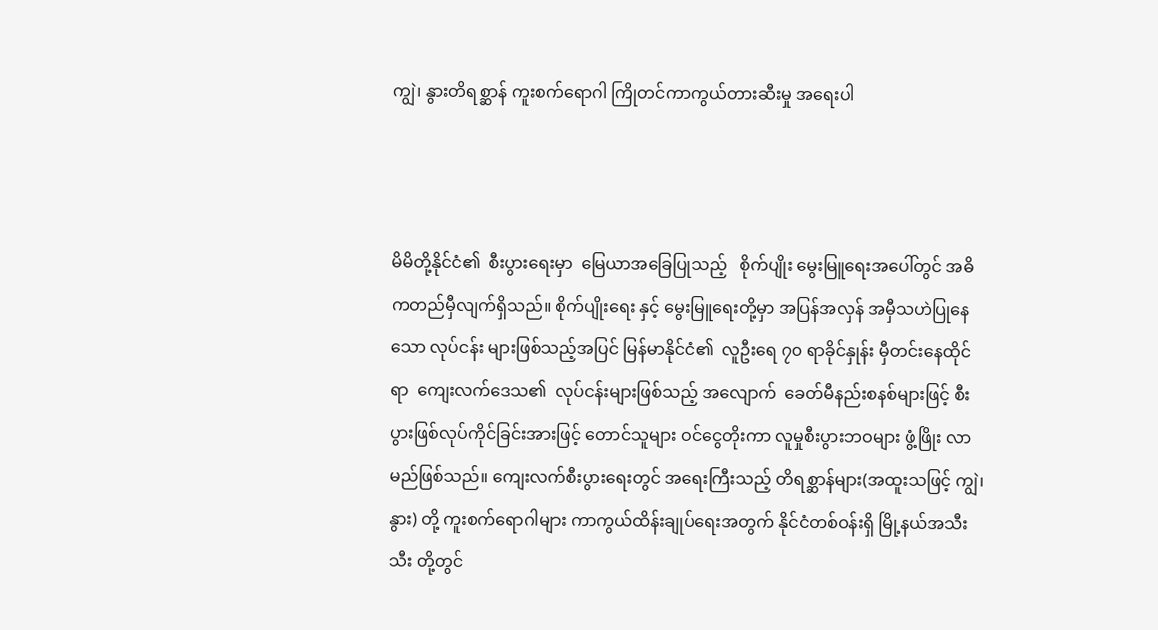ကျွဲ၊ နွားတိရစ္ဆာန် ကူးစက်ရောဂါ ကြိုတင်ကာကွယ်တားဆီးမှု အရေးပါ



မိမိတို့နိုင်ငံ၏  စီးပွားရေးမှာ  မြေယာအခြေပြုသည့်   စိုက်ပျိုး မွေးမြူရေးအပေါ်တွင် အဓိကတည်မှီလျက်ရှိသည်။ စိုက်ပျိုးရေး နှင့် မွေးမြူရေးတို့မှာ အပြန်အလှန် အမှီသဟဲပြုနေသော လုပ်ငန်း များဖြစ်သည့်အပြင် မြန်မာနိုင်ငံ၏  လူဦးရေ ၇၀ ရာခိုင်နှုန်း မှီတင်းနေထိုင်ရာ  ကျေးလက်ဒေသ၏  လုပ်ငန်းများဖြစ်သည့် အလျောက်  ခေတ်မီနည်းစနစ်များဖြင့် စီးပွားဖြစ်လုပ်ကိုင်ခြင်းအားဖြင့် တောင်သူများ ဝင်ငွေတိုးကာ လူမှုစီးပွားဘဝများ ဖွံ့ဖြိုး လာမည်ဖြစ်သည်။ ကျေးလက်စီးပွားရေးတွင် အရေးကြီးသည့် တိရစ္ဆာန်များ(အထူးသဖြင့် ကျွဲ၊ နွား) တို့ ကူးစက်ရောဂါများ ကာကွယ်ထိန်းချုပ်ရေးအတွက် နိုင်ငံတစ်ဝန်းရှိ မြို့နယ်အသီးသီး တို့တွင်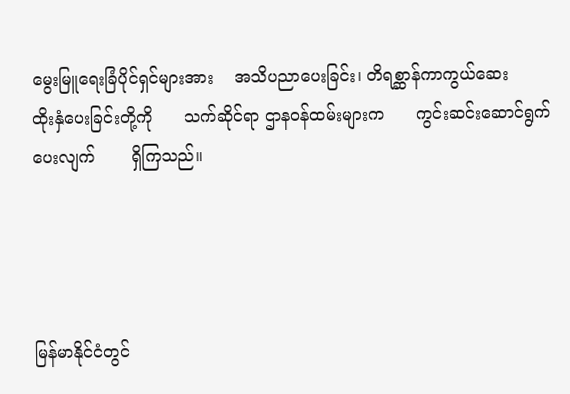မွေးမြူရေးခြံပိုင်ရှင်များအား    အသိပညာပေးခြင်း၊ တိရစ္ဆာန်ကာကွယ်ဆေး      ထိုးနှံပေးခြင်းတို့ကို      သက်ဆိုင်ရာ ဌာနဝန်ထမ်းများက      ကွင်းဆင်းဆောင်ရွက်ပေးလျက်       ရှိကြသည်။




မြန်မာနိုင်ငံတွင်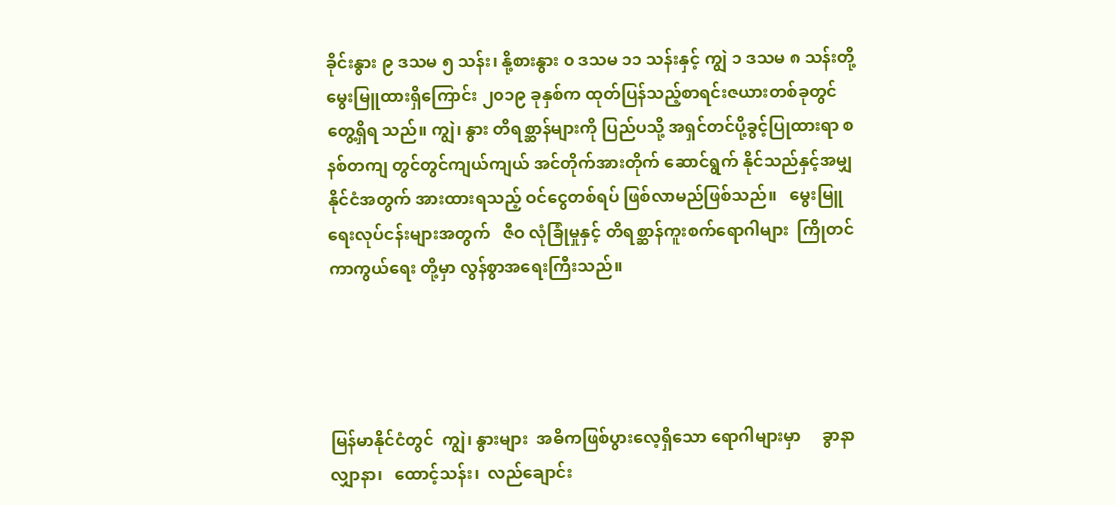ခိုင်းနွား ၉ ဒသမ ၅ သန်း၊ နို့စားနွား ၀ ဒသမ ၁၁ သန်းနှင့် ကျွဲ ၁ ဒသမ ၈ သန်းတို့  မွေးမြူထားရှိကြောင်း ၂၀၁၉ ခုနှစ်က ထုတ်ပြန်သည့်စာရင်းဇယားတစ်ခုတွင် တွေ့ရှိရ သည်။ ကျွဲ၊ နွား တိရစ္ဆာန်များကို ပြည်ပသို့ အရှင်တင်ပို့ခွင့်ပြုထားရာ စနစ်တကျ တွင်တွင်ကျယ်ကျယ် အင်တိုက်အားတိုက် ဆောင်ရွက် နိုင်သည်နှင့်အမျှ နိုင်ငံအတွက် အားထားရသည့် ဝင်ငွေတစ်ရပ် ဖြစ်လာမည်ဖြစ်သည်။   မွေးမြူရေးလုပ်ငန်းများအတွက်   ဇီဝ လုံခြုံမှုနှင့် တိရစ္ဆာန်ကူးစက်ရောဂါများ  ကြိုတင်ကာကွယ်ရေး တို့မှာ လွန်စွာအရေးကြီးသည်။




မြန်မာနိုင်ငံတွင်  ကျွဲ၊ နွားများ  အဓိကဖြစ်ပွားလေ့ရှိသော ရောဂါများမှာ     ခွာနာလျှာနာ၊   ထောင့်သန်း၊  လည်ချောင်း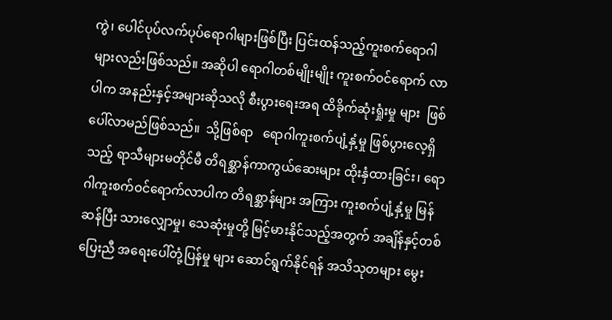ကွဲ၊ ပေါင်ပုပ်လက်ပုပ်ရောဂါများဖြစ်ပြီး ပြင်းထန်သည့်ကူးစက်ရောဂါ များလည်းဖြစ်သည်။ အဆိုပါ ရောဂါတစ်မျိုးမျိုး ကူးစက်ဝင်ရောက် လာပါက အနည်းနှင့်အများဆိုသလို စီးပွားရေးအရ ထိခိုက်ဆုံးရှုံးမှု များ  ဖြစ်ပေါ်လာမည်ဖြစ်သည်။  သို့ဖြစ်ရာ   ရောဂါကူးစက်ပျံ့နှံ့မှု ဖြစ်ပွားလေ့ရှိသည့် ရာသီများမတိုင်မီ တိရစ္ဆာန်ကာကွယ်ဆေးများ ထိုးနှံထားခြင်း၊ ရောဂါကူးစက်ဝင်ရောက်လာပါက တိရစ္ဆာန်များ အကြား ကူးစက်ပျံ့နှံ့မှု မြန်ဆန်ပြီး သားလျှောမှု၊ သေဆုံးမှုတို့ မြင့်မားနိုင်သည့်အတွက် အချိန်နှင့်တစ်ပြေးညီ အရေးပေါ်တုံ့ပြန်မှု များ ဆောင်ရွက်နိုင်ရန် အသိသုတများ မွေး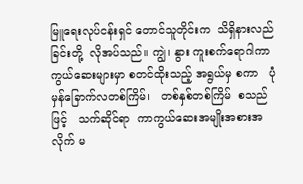မြူရေးလုပ်ငန်းရှင် တောင်သူတိုင်းက  သိရှိနားလည်ခြင်းတို့  လိုအပ်သည်။ ကျွဲ၊ နွား ကူးစက်ရောဂါကာကွယ်ဆေးများမှာ စတင်ထိုးသည့် အရွယ်မှ စကာ   ပုံမှန်ခြောက်လတစ်ကြိမ်၊   တစ်နှစ်တစ်ကြိမ်  စသည်ဖြင့်   သက်ဆိုင်ရာ  ကာကွယ်ဆေးအမျိုးအစားအလိုက် မ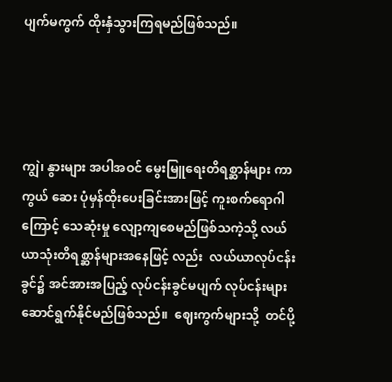ပျက်မကွက် ထိုးနှံသွားကြရမည်ဖြစ်သည်။




ကျွဲ၊ နွားများ အပါအဝင် မွေးမြူရေးတိရစ္ဆာန်များ ကာကွယ် ဆေး ပုံမှန်ထိုးပေးခြင်းအားဖြင့် ကူးစက်ရောဂါကြောင့် သေဆုံးမှု လျော့ကျစေမည်ဖြစ်သကဲ့သို့ လယ်ယာသုံးတိရစ္ဆာန်များအနေဖြင့် လည်း  လယ်ယာလုပ်ငန်းခွင်၌ အင်အားအပြည့် လုပ်ငန်းခွင်မပျက် လုပ်ငန်းများ  ဆောင်ရွက်နိုင်မည်ဖြစ်သည်။  ဈေးကွက်များသို့  တင်ပို့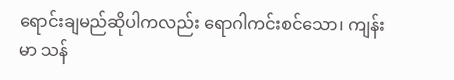ရောင်းချမည်ဆိုပါကလည်း ရောဂါကင်းစင်သော၊ ကျန်းမာ သန်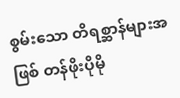စွမ်းသော တိရစ္ဆာန်များအဖြစ် တန်ဖိုးပိုမို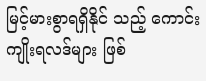မြင့်မားစွာရရှိနိုင် သည့် ကောင်းကျိုးရလဒ်များ ဖြစ်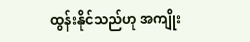ထွန်းနိုင်သည်ဟု အကျိုး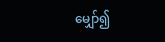မျှော်၍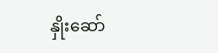နှိုးဆော်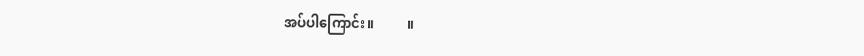အပ်ပါကြောင်း။          ။